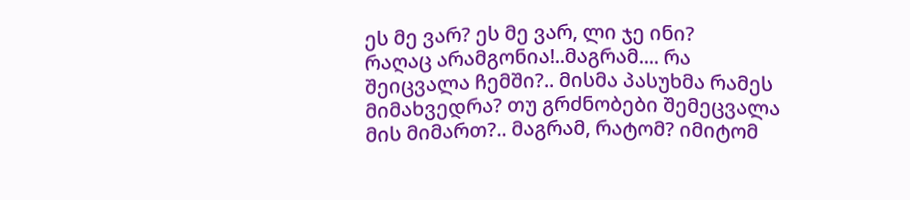ეს მე ვარ? ეს მე ვარ, ლი ჯე ინი?
რაღაც არამგონია!..მაგრამ.... რა შეიცვალა ჩემში?.. მისმა პასუხმა რამეს მიმახვედრა? თუ გრძნობები შემეცვალა მის მიმართ?.. მაგრამ, რატომ? იმიტომ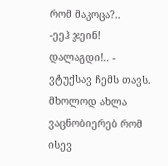რომ მაკოცა?..
-ეეჰ ჯეინ! დალაგდი!.. - ვტუქსავ ჩემს თავს.
მხოლოდ ახლა ვაცნობიერებ რომ ისევ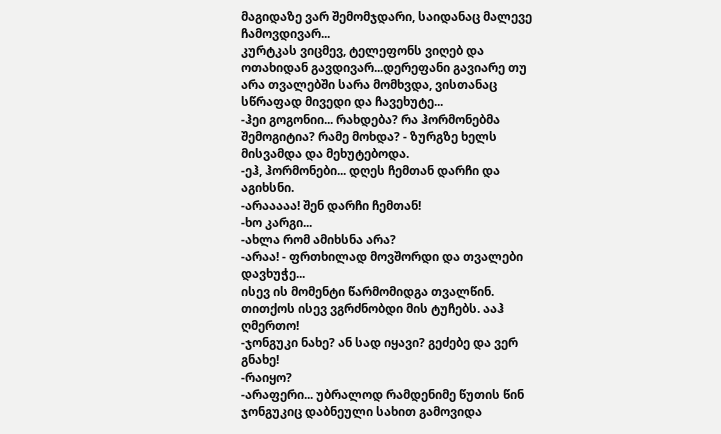მაგიდაზე ვარ შემომჯდარი, საიდანაც მალევე ჩამოვდივარ...
კურტკას ვიცმევ, ტელეფონს ვიღებ და ოთახიდან გავდივარ...დერეფანი გავიარე თუ არა თვალებში სარა მომხვდა, ვისთანაც სწრაფად მივედი და ჩავეხუტე...
-ჰეი გოგონიი... რახდება? რა ჰორმონებმა შემოგიტია? რამე მოხდა? - ზურგზე ხელს მისვამდა და მეხუტებოდა.
-ეჰ, ჰორმონები... დღეს ჩემთან დარჩი და აგიხსნი.
-არააააა! შენ დარჩი ჩემთან!
-ხო კარგი...
-ახლა რომ ამიხსნა არა?
-არაა! - ფრთხილად მოვშორდი და თვალები დავხუჭე...
ისევ ის მომენტი წარმომიდგა თვალწინ. თითქოს ისევ ვგრძნობდი მის ტუჩებს. ააჰ ღმერთო!
-ჯონგუკი ნახე? ან სად იყავი? გეძებე და ვერ გნახე!
-რაიყო?
-არაფერი... უბრალოდ რამდენიმე წუთის წინ ჯონგუკიც დაბნეული სახით გამოვიდა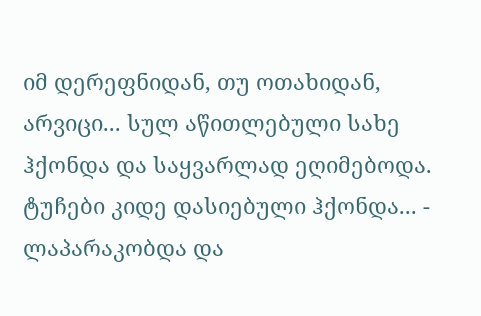იმ დერეფნიდან, თუ ოთახიდან, არვიცი... სულ აწითლებული სახე ჰქონდა და საყვარლად ეღიმებოდა. ტუჩები კიდე დასიებული ჰქონდა... - ლაპარაკობდა და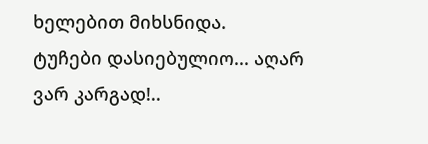ხელებით მიხსნიდა.
ტუჩები დასიებულიო... აღარ ვარ კარგად!..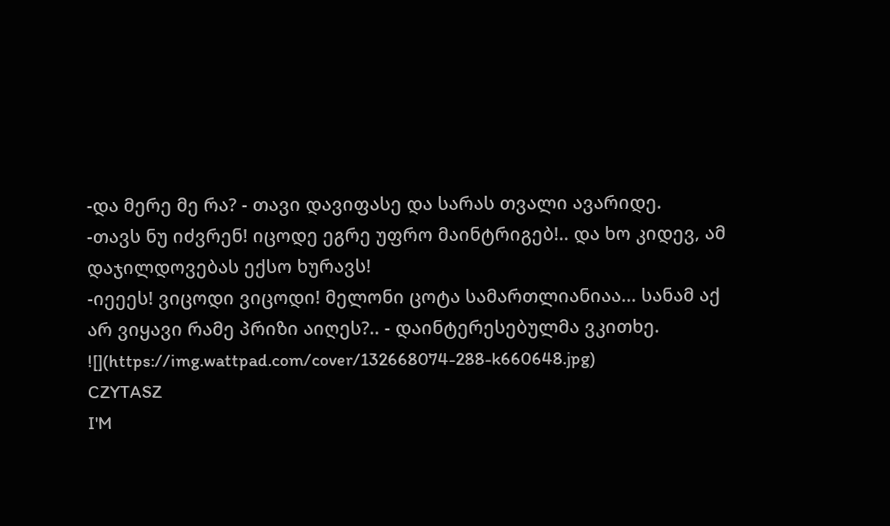-და მერე მე რა? - თავი დავიფასე და სარას თვალი ავარიდე.
-თავს ნუ იძვრენ! იცოდე ეგრე უფრო მაინტრიგებ!.. და ხო კიდევ, ამ დაჯილდოვებას ექსო ხურავს!
-იეეეს! ვიცოდი ვიცოდი! მელონი ცოტა სამართლიანიაა... სანამ აქ არ ვიყავი რამე პრიზი აიღეს?.. - დაინტერესებულმა ვკითხე.
![](https://img.wattpad.com/cover/132668074-288-k660648.jpg)
CZYTASZ
I'M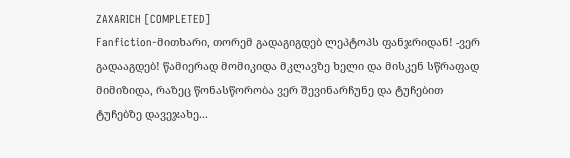ZAXARICH [COMPLETED]
Fanfiction-მითხარი, თორემ გადაგიგდებ ლეპტოპს ფანჯრიდან! -ვერ გადააგდებ! წამიერად მომიკიდა მკლავზე ხელი და მისკენ სწრაფად მიმიზიდა, რაზეც წონასწორობა ვერ შევინარჩუნე და ტუჩებით ტუჩებზე დავეჯახე...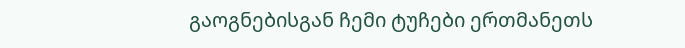გაოგნებისგან ჩემი ტუჩები ერთმანეთს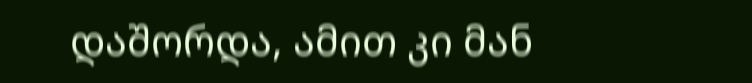დაშორდა, ამით კი მან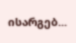ისარგებ...